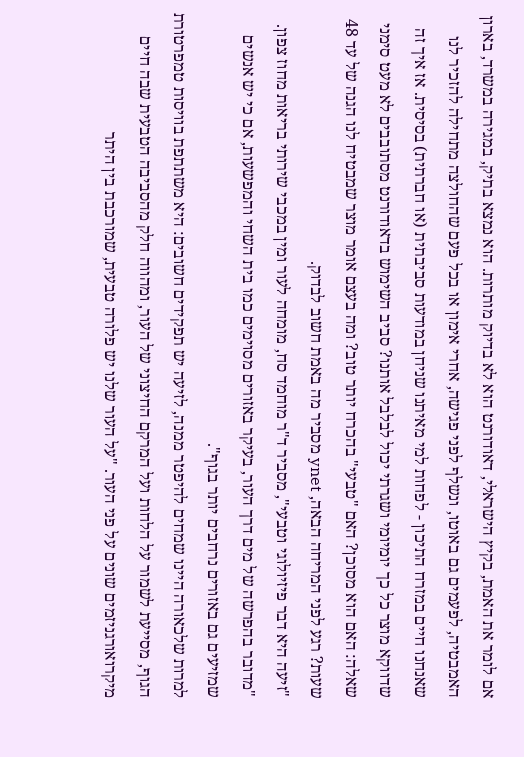אם לומר את האמת, בקיץ הישראלי, דאודורנט הוא לא בדיוק מותרות. הוא נמצא בתיק, במגירה במשרד, בארון האמבטיה, לפעמים גם באוטו, ונשלף לפני פגישה, אחרי אימון או בכל פעם שהחולצה מתחילה להזכיר לנו שאנחנו חיים במזרח התיכון - לפחות למי מאיתנו שניחן במודעות סביבתית (או חברתית) בסיסית. אז איך זה שדווקא מוצר כל כך יומיומי ושגרתי יכול לבלבל אותנו? סביב השימוש בדאודורנט מסתובבים לא מעט סימני שאלה: האם הוא מסוכן? האם "טבעי" בהכרח יותר טוב? ומה בעצם אומר מוצר שמבטיח לנו הגנה של עד 48 שעות? רגע לפני המריחה הבאה, ynet מסביר מה באמת חשוב לבדוק.
"זיעה היא דבר פיזיולוגי וטבעי", מסביר ד"ר מוחמד סח, מומחה לעור ומין במכבי שירותי בריאות מחוז צפון. "מדובר בהפרשה של מים דרך העור, בעיקר באזורים מסוימים כמו בית השחי והמפשעות, אם כי יש אנשים שמזיעים גם באזורים נרחבים יותר בגוף".
למרות שלכאורה היינו שמחים להיפטר ממנה, לזיעה יש תפקידים חשובים: היא משתתפת בוויסות טמפרטורת הגוף, מסייעת לשמור על הלחות ועל המרקם החיצוני של העור, ומהווה חלק מהסביבה הטבעית שבה חיים מיקרואורגניזמים שונים על פני העור. "על העור שלנו יש פלורה טבעית, שמורכבת בין היתר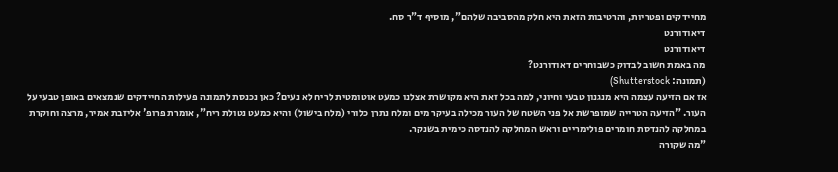מחיידקים ופטריות, והרטיבות הזאת היא חלק מהסביבה שלהם", מוסיף ד"ר סח.
דיאודורנט
דיאודורנט
מה באמת חשוב לבדוק כשבוחרים דאודורנט?
(תמונה: Shutterstock)
אז אם הזיעה עצמה היא מנגנון טבעי וחיוני, למה בכל זאת היא מקושרת אצלנו כמעט אוטומטית לריח לא נעים? כאן נכנסת לתמונה פעילות החיידקים שנמצאים באופן טבעי על העור. "הזיעה הטרייה שמופרשת אל פני השטח של העור מכילה בעיקר מים ומלח נתרן כלורי (מלח בישול) והיא כמעט נטולת ריח", אומרת פרופ' אליזבת אמיר, מרצה וחוקרת במחלקה להנדסת חומרים פולימריים וראש המחלקה להנדסה כימית בשנקר.
"מה שקורה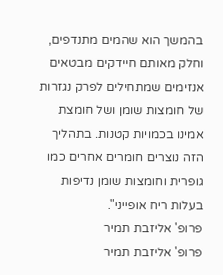בהמשך הוא שהמים מתנדפים, וחלק מאותם חיידקים מבטאים אנזימים שמתחילים לפרק נגזרות של חומצות שומן ושל חומצת אמינו בכמויות קטנות. בתהליך הזה נוצרים חומרים אחרים כמו גופרית וחומצות שומן נדיפות בעלות ריח אופייני".
פרופ' אליזבת תמיר
פרופ' אליזבת תמיר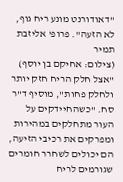''דאודורנט מונע ריח גוף, לא הזעה". פרופ' אליזבת תמיר
(צילום: אחיקם בן יוסף)
"אצל חלק הריח חזק יותר ולחלק פחות", מוסיף ד"ר סח. "כשהחיידקים על העור מתחלקים במהירות ומפרקים את רכיבי הזיעה, הם יכולים לשחרר חומרים שגורמים לריח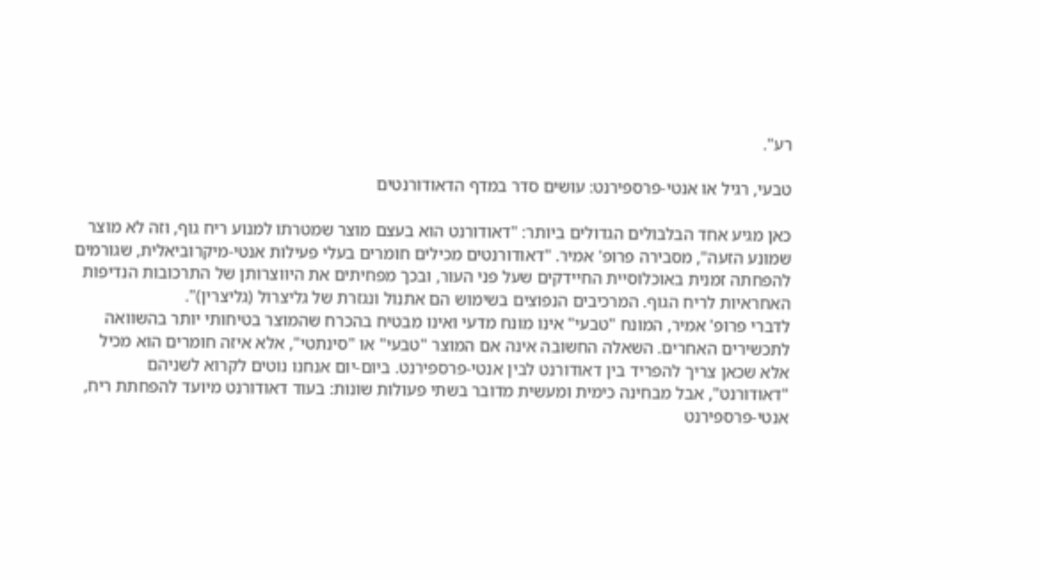רע".

טבעי, רגיל או אנטי-פרספירנט: עושים סדר במדף הדאודורנטים

כאן מגיע אחד הבלבולים הגדולים ביותר: "דאודורנט הוא בעצם מוצר שמטרתו למנוע ריח גוף, וזה לא מוצר שמונע הזעה", מסבירה פרופ' אמיר. "דאודורנטים מכילים חומרים בעלי פעילות אנטי-מיקרוביאלית, שגורמים להפחתה זמנית באוכלוסיית החיידקים שעל פני העור, ובכך מפחיתים את היווצרותן של התרכובות הנדיפות האחראיות לריח הגוף. המרכיבים הנפוצים בשימוש הם אתנול ונגזרת של גליצרול (גליצרין)".
לדברי פרופ' אמיר, המונח "טבעי" אינו מונח מדעי ואינו מבטיח בהכרח שהמוצר בטיחותי יותר בהשוואה לתכשירים האחרים. השאלה החשובה אינה אם המוצר "טבעי" או "סינתטי", אלא איזה חומרים הוא מכיל
אלא שכאן צריך להפריד בין דאודורנט לבין אנטי-פרספירנט. ביום-יום אנחנו נוטים לקרוא לשניהם "דאודורנט", אבל מבחינה כימית ומעשית מדובר בשתי פעולות שונות: בעוד דאודורנט מיועד להפחתת ריח, אנטי-פרספירנט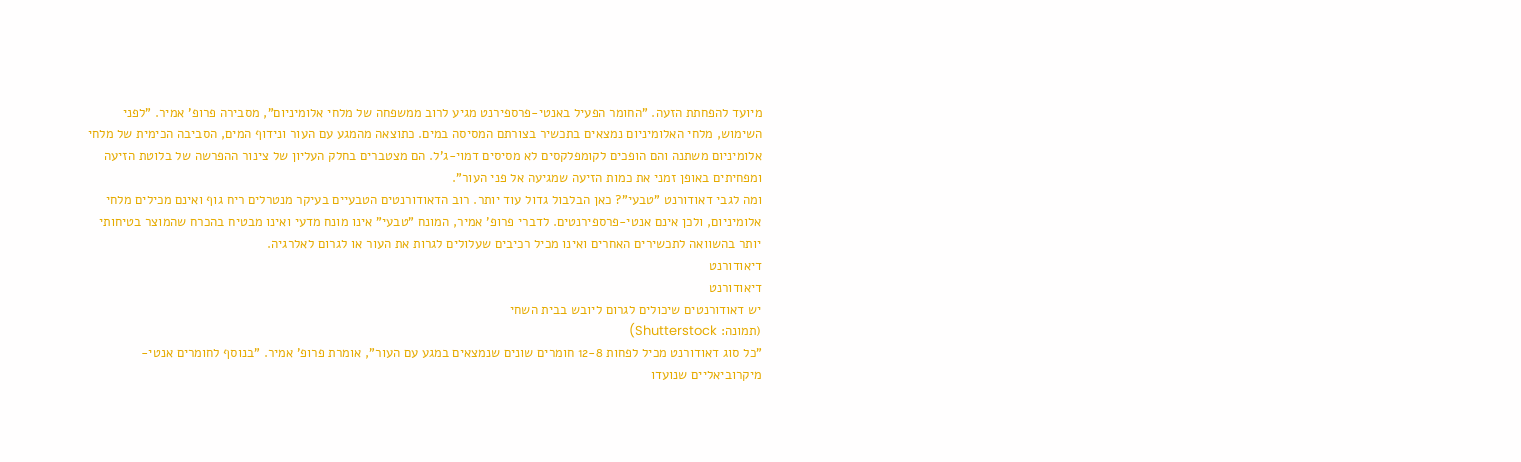מיועד להפחתת הזעה. "החומר הפעיל באנטי-פרספירנט מגיע לרוב ממשפחה של מלחי אלומיניום", מסבירה פרופ' אמיר. "לפני השימוש, מלחי האלומיניום נמצאים בתכשיר בצורתם המסיסה במים. כתוצאה מהמגע עם העור ונידוף המים, הסביבה הכימית של מלחי אלומיניום משתנה והם הופכים לקומפלקסים לא מסיסים דמוי-ג'ל. הם מצטברים בחלק העליון של צינור ההפרשה של בלוטת הזיעה ומפחיתים באופן זמני את כמות הזיעה שמגיעה אל פני העור".
ומה לגבי דאודורנט "טבעי"? כאן הבלבול גדול עוד יותר. רוב הדאודורנטים הטבעיים בעיקר מנטרלים ריח גוף ואינם מכילים מלחי אלומיניום, ולכן אינם אנטי-פרספירנטים. לדברי פרופ' אמיר, המונח "טבעי" אינו מונח מדעי ואינו מבטיח בהכרח שהמוצר בטיחותי יותר בהשוואה לתכשירים האחרים ואינו מכיל רכיבים שעלולים לגרות את העור או לגרום לאלרגיה.
דיאודורנט
דיאודורנט
יש דאודורנטים שיכולים לגרום ליובש בבית השחי
(תמונה: Shutterstock)
"כל סוג דאודורנט מכיל לפחות 12-8 חומרים שונים שנמצאים במגע עם העור", אומרת פרופ' אמיר. "בנוסף לחומרים אנטי-מיקרוביאליים שנועדו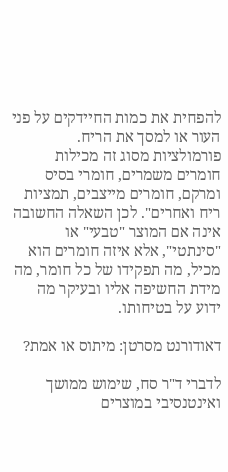להפחית את כמות החיידקים על פני העור או למסך את הריח. פורמולציות מסוג זה מכילות חומרים משמרים, חומרי בסיס ומרקם, חומרים מייצבים, תמציות ריח ואחרים". לכן השאלה החשובה אינה אם המוצר "טבעי" או "סינתטי", אלא איזה חומרים הוא מכיל, מה תפקידו של כל חומר, מה מידת החשיפה אליו ובעיקר מה ידוע על בטיחותו.

דאודורנט מסרטן: מיתוס או אמת?

לדברי ד"ר סח, שימוש ממושך ואינטנסיבי במוצרים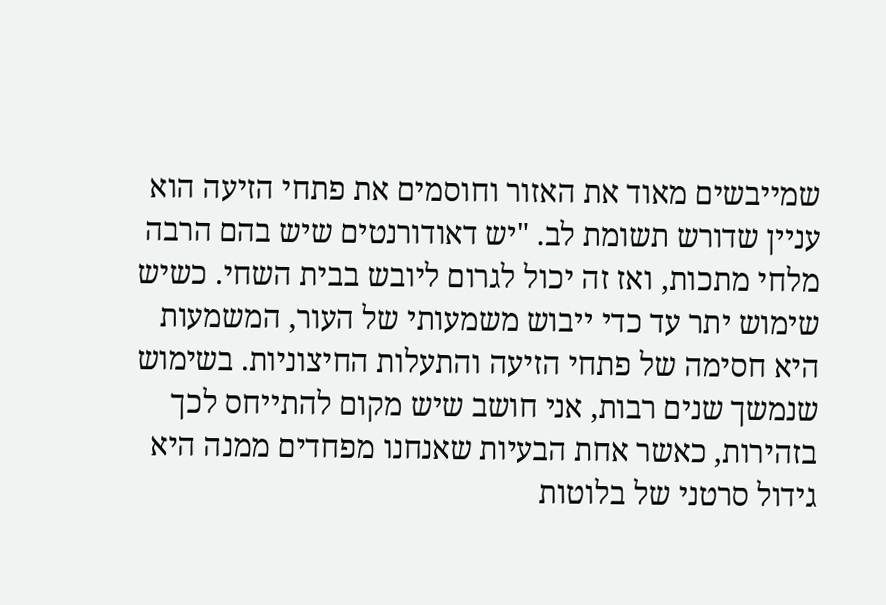שמייבשים מאוד את האזור וחוסמים את פתחי הזיעה הוא עניין שדורש תשומת לב. "יש דאודורנטים שיש בהם הרבה מלחי מתכות, ואז זה יכול לגרום ליובש בבית השחי. כשיש שימוש יתר עד כדי ייבוש משמעותי של העור, המשמעות היא חסימה של פתחי הזיעה והתעלות החיצוניות. בשימוש שנמשך שנים רבות, אני חושב שיש מקום להתייחס לכך בזהירות, כאשר אחת הבעיות שאנחנו מפחדים ממנה היא גידול סרטני של בלוטות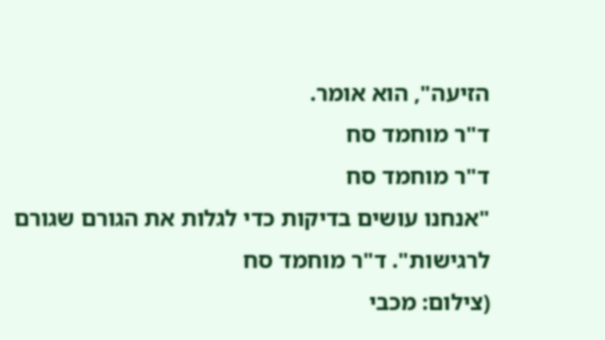הזיעה", הוא אומר.
ד"ר מוחמד סח
ד"ר מוחמד סח
"אנחנו עושים בדיקות כדי לגלות את הגורם שגורם לרגישות". ד"ר מוחמד סח
(צילום: מכבי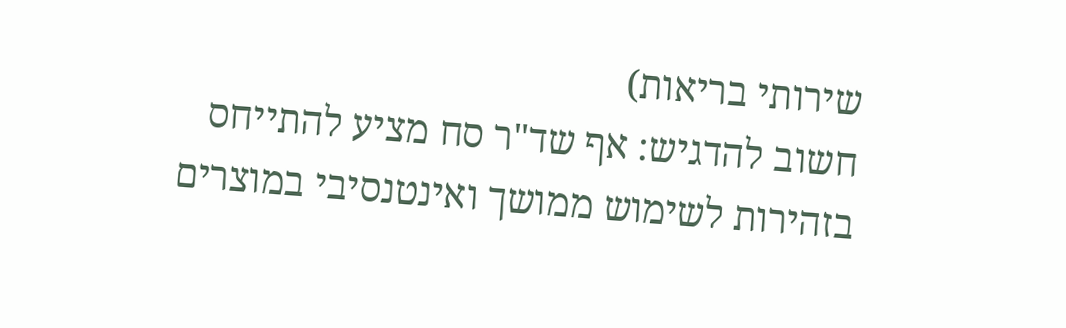שירותי בריאות)
חשוב להדגיש: אף שד"ר סח מציע להתייחס בזהירות לשימוש ממושך ואינטנסיבי במוצרים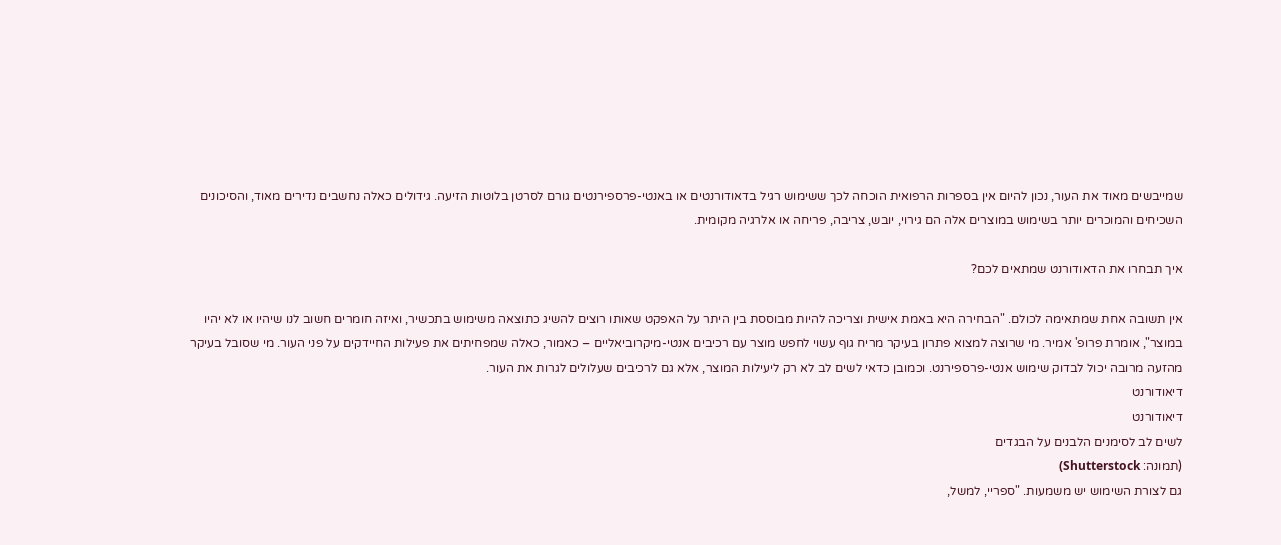שמייבשים מאוד את העור, נכון להיום אין בספרות הרפואית הוכחה לכך ששימוש רגיל בדאודורנטים או באנטי-פרספירנטים גורם לסרטן בלוטות הזיעה. גידולים כאלה נחשבים נדירים מאוד, והסיכונים השכיחים והמוכרים יותר בשימוש במוצרים אלה הם גירוי, יובש, צריבה, פריחה או אלרגיה מקומית.

איך תבחרו את הדאודורנט שמתאים לכם?

אין תשובה אחת שמתאימה לכולם. "הבחירה היא באמת אישית וצריכה להיות מבוססת בין היתר על האפקט שאותו רוצים להשיג כתוצאה משימוש בתכשיר, ואיזה חומרים חשוב לנו שיהיו או לא יהיו במוצר", אומרת פרופ' אמיר. מי שרוצה למצוא פתרון בעיקר מריח גוף עשוי לחפש מוצר עם רכיבים אנטי-מיקרוביאליים – כאמור, כאלה שמפחיתים את פעילות החיידקים על פני העור. מי שסובל בעיקר מהזעה מרובה יכול לבדוק שימוש אנטי-פרספירנט. וכמובן כדאי לשים לב לא רק ליעילות המוצר, אלא גם לרכיבים שעלולים לגרות את העור.
דיאודורנט
דיאודורנט
לשים לב לסימנים הלבנים על הבגדים
(תמונה: Shutterstock)
גם לצורת השימוש יש משמעות. "ספריי, למשל,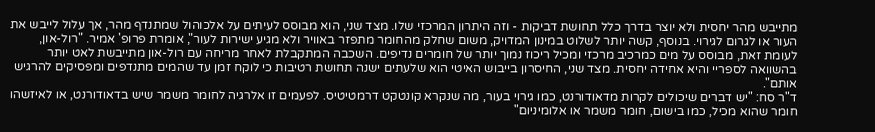מתייבש מהר יחסית ולא יוצר בדרך כלל תחושת דביקות - וזה היתרון המרכזי שלו. מצד שני, הוא מבוסס לעיתים על אלכוהול שמתנדף מהר, אך עלול לייבש את העור או לגרום לגירוי. בנוסף, קשה יותר לשלוט במינון המדויק, משום שחלק מהחומר מתפזר באוויר ולא מגיע ישירות לעור", אומרת פרופ' אמיר. "רול-און, לעומת זאת, מבוסס על מים כמרכיב מרכזי ומכיל ריכוז נמוך יותר של חומרים נדיפים. השכבה המתקבלת לאחר מריחה עם רול-און מתייבשת לאט יותר בהשוואה לספריי והיא אחידה יחסית. מצד שני, החיסרון בייבוש האיטי הוא שלעתים ישנה תחושת רטיבות כי לוקח זמן עד שהמים מתנדפים ומפסיקים להרגיש אותם".
ד"ר סח: "יש דברים שיכולים לקרות מדאודורנט, כמו גירוי בעור, מה שנקרא קונטקט דרמטיטיס. לפעמים זו אלרגיה לחומר משמר שיש בדאודורנט, או לאיזשהו חומר שהוא מכיל, כמו בישום, חומר משמר או אלומיניום"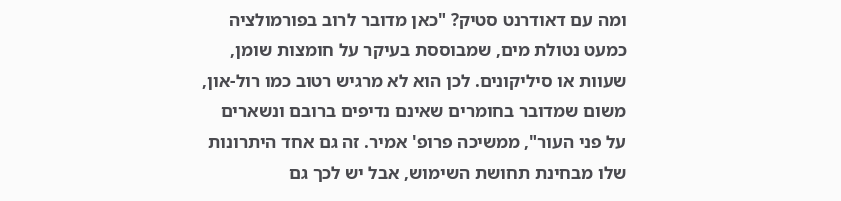ומה עם דאודרנט סטיק? "כאן מדובר לרוב בפורמולציה כמעט נטולת מים, שמבוססת בעיקר על חומצות שומן, שעוות או סיליקונים. לכן הוא לא מרגיש רטוב כמו רול-און, משום שמדובר בחומרים שאינם נדיפים ברובם ונשארים על פני העור", ממשיכה פרופ' אמיר. זה גם אחד היתרונות שלו מבחינת תחושת השימוש, אבל יש לכך גם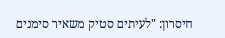חיסרון: "לעיתים סטיק משאיר סימנים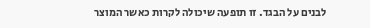לבנים על הבגד. זו תופעה שיכולה לקרות כאשר המוצר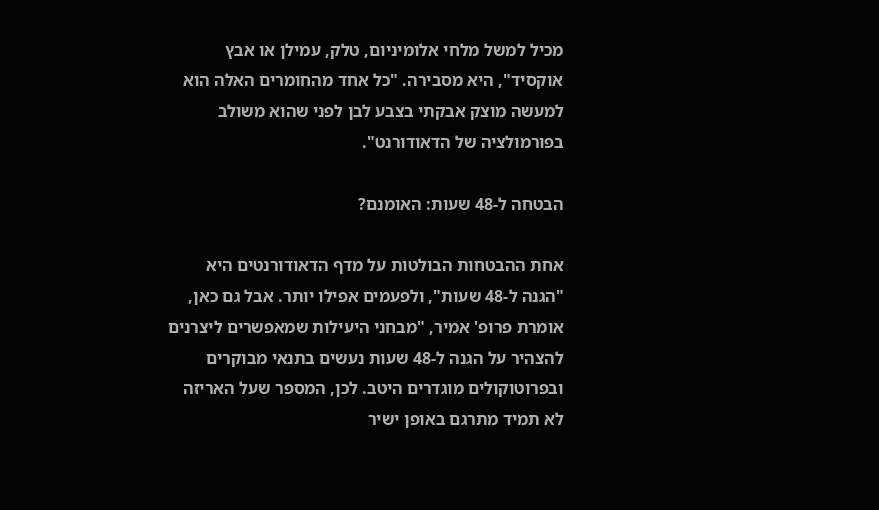מכיל למשל מלחי אלומיניום, טלק, עמילן או אבץ אוקסיד", היא מסבירה. "כל אחד מהחומרים האלה הוא למעשה מוצק אבקתי בצבע לבן לפני שהוא משולב בפורמולציה של הדאודורנט".

הבטחה ל-48 שעות: האומנם?

אחת ההבטחות הבולטות על מדף הדאודורנטים היא "הגנה ל-48 שעות", ולפעמים אפילו יותר. אבל גם כאן, אומרת פרופ' אמיר, "מבחני היעילות שמאפשרים ליצרנים להצהיר על הגנה ל-48 שעות נעשים בתנאי מבוקרים ובפרוטוקולים מוגדרים היטב. לכן, המספר שעל האריזה לא תמיד מתרגם באופן ישיר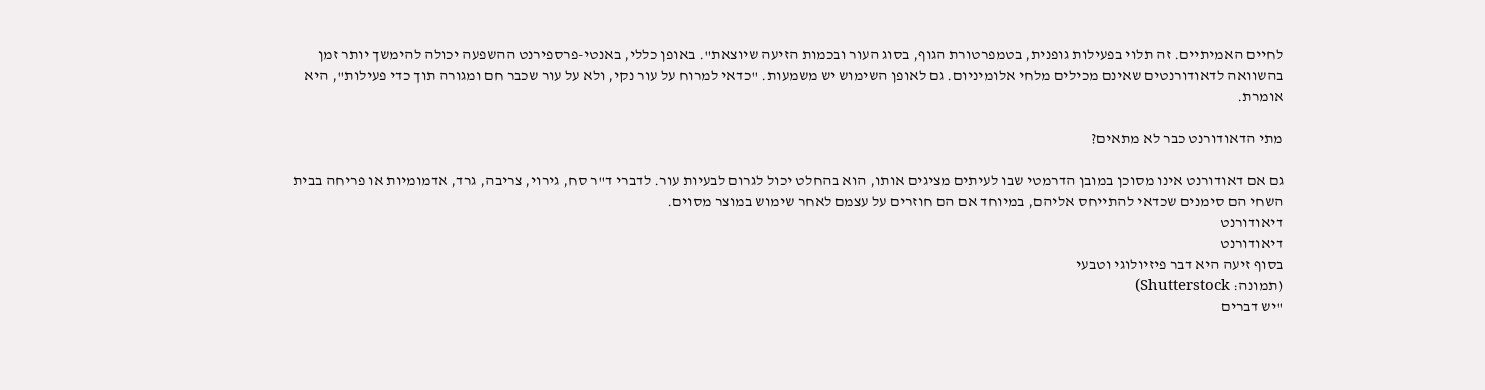לחיים האמיתיים. זה תלוי בפעילות גופנית, בטמפרטורת הגוף, בסוג העור ובכמות הזיעה שיוצאת". באופן כללי, באנטי-פרספירנט ההשפעה יכולה להימשך יותר זמן בהשוואה לדאודורנטים שאינם מכילים מלחי אלומיניום. גם לאופן השימוש יש משמעות. "כדאי למרוח על עור נקי, ולא על עור שכבר חם ומגורה תוך כדי פעילות", היא אומרת.

מתי הדאודורנט כבר לא מתאים?

גם אם דאודורנט אינו מסוכן במובן הדרמטי שבו לעיתים מציגים אותו, הוא בהחלט יכול לגרום לבעיות עור. לדברי ד"ר סח, גירוי, צריבה, גרד, אדמומיות או פריחה בבית השחי הם סימנים שכדאי להתייחס אליהם, במיוחד אם הם חוזרים על עצמם לאחר שימוש במוצר מסוים.
דיאודורנט
דיאודורנט
בסוף זיעה היא דבר פיזיולוגי וטבעי
(תמונה: Shutterstock)
"יש דברים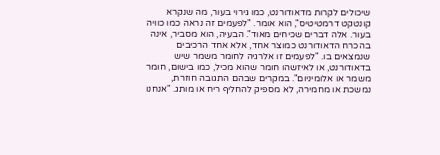שיכולים לקרות מדאודורנט, כמו גירוי בעור, מה שנקרא קונטקט דרמטיטיס", הוא אומר. "לפעמים זה נראה כמו כוויה בעור. אלה דברים שכיחים מאוד". הבעיה, הוא מסביר, אינה בהכרח הדאודורנט כמוצר אחד, אלא אחד הרכיבים שנמצאים בו. "לפעמים זו אלרגיה לחומר משמר שיש בדאודורנט, או לאיזשהו חומר שהוא מכיל, כמו בישום, חומר משמר או אלומיניום". במקרים שבהם התגובה חוזרת, נמשכת או מחמירה, לא מספיק להחליף ריח או מותג. "אנחנו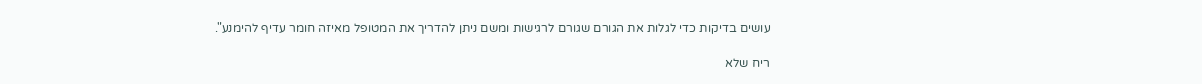עושים בדיקות כדי לגלות את הגורם שגורם לרגישות ומשם ניתן להדריך את המטופל מאיזה חומר עדיף להימנע".

ריח שלא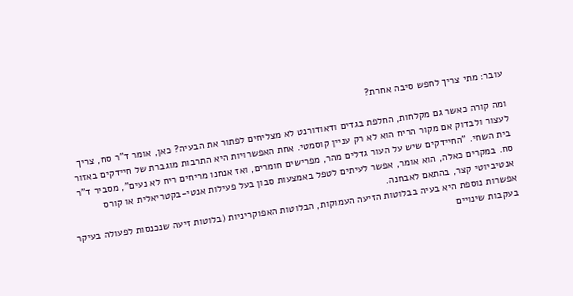עובר: מתי צריך לחפש סיבה אחרת?

ומה קורה כאשר גם מקלחות, החלפת בגדים ודאודורנט לא מצליחים לפתור את הבעיה? כאן, אומר ד"ר סח, צריך לעצור ולבדוק אם מקור הריח הוא לא רק עניין קוסמטי. אחת האפשרויות היא התרבות מוגברת של חיידקים באזור בית השחי. "החיידקים שיש על העור גדלים מהר, מפרישים חומרים, ואז אנחנו מריחים ריח לא נעים", מסביר ד"ר סח. במקרים כאלה, הוא אומר, אפשר לעיתים לטפל באמצעות סבון בעל פעילות אנטי-בקטריאלית או קורס אנטיביוטי קצר, בהתאם לאבחנה.
אפשרות נוספת היא בעיה בבלוטות הזיעה העמוקות, הבלוטות האפוקריניות (בלוטות זיעה שנכנסות לפעולה בעיקר בעקבות שינויים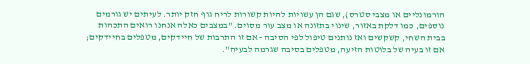הורמונליים או מצבי סטרס), שגם הן עשויות להיות קשורות לריח גוף חזק יותר. לעיתים יש גורמים נוספים, כמו דלקת באזור, שינוי בתזונה או מצב עור מסוים. "במצבים כאלה אנחנו רואים התכהות בבית השחי, קשקשים ואז נותנים טיפול לפי הסיבה - אם זו התרבות של חיידקים, מטפלים בחיידקים; אם זו בעיה של בלוטות הזיעה, מטפלים בסיבה שגרמה לבעיה".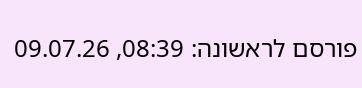פורסם לראשונה: 08:39, 09.07.26